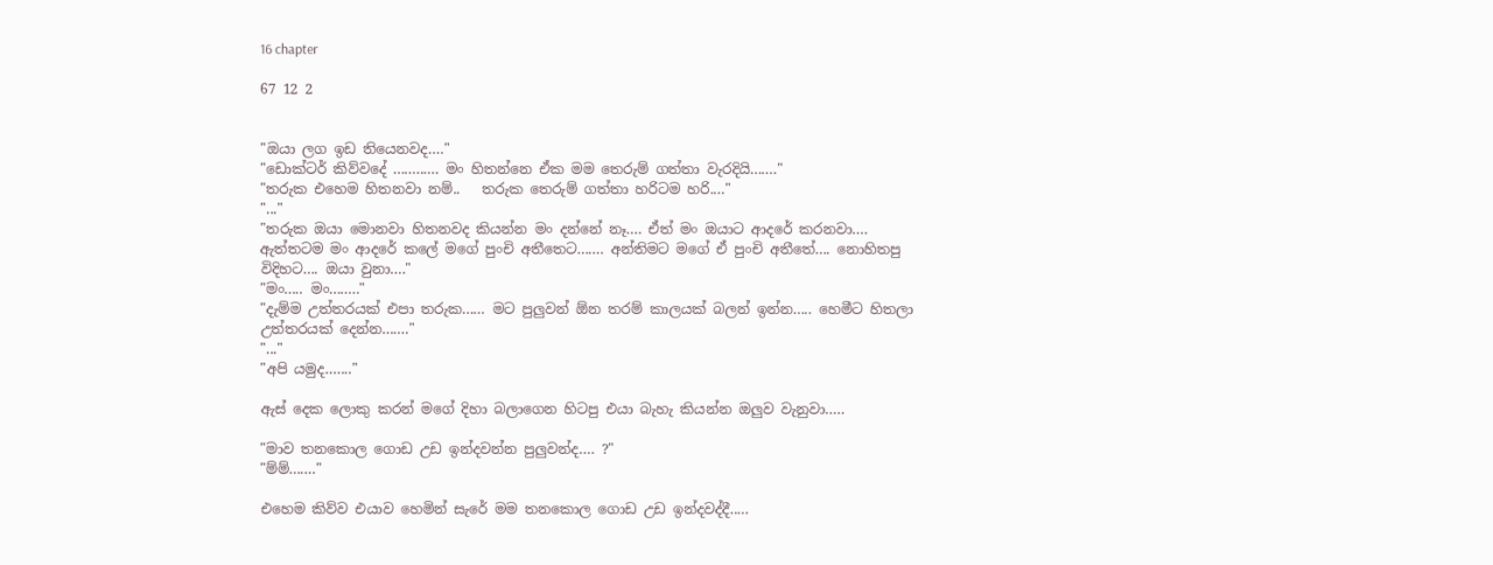16 chapter

67 12 2


"ඔයා ලග ඉඩ තියෙනවද...."
"ඩොක්ටර් කිව්වදේ ............ මං හිතන්නෙ ඒක මම තෙරුම් ගත්තා වැරදියි......."
"තරුක එහෙම හිතනවා නම්..   තරුක තෙරුම් ගත්තා හරිටම හරි...."
"..."
"තරුක ඔයා මොනවා හිතනවද කියන්න මං දන්නේ නෑ.... ඒත් මං ඔයාට ආදරේ කරනවා.... ඇත්තටම මං ආදරේ කලේ මගේ පුංචි අතීතෙට....... අන්තිමට මගේ ඒ පුංචි අතීතේ.... නොහිතපු විදිහට.... ඔයා වුනා...."
"මං..... මං........"
"දැම්ම උත්තරයක් එපා තරුක...... මට පුලුවන් ඕන තරම් කාලයක් බලන් ඉන්න..... හෙමීට හිතලා උත්තරයක් දෙන්න......."
"..."
"අපි යමුද......."

ඇස් දෙක ලොකු කරන් මගේ දිහා බලාගෙන හිටපු එයා බැහැ කියන්න ඔලුව වැනුවා.....

"මාව තනකොල ගොඩ උඩ ඉන්දවන්න පුලුවන්ද.... ?"
"ම්ම්......."

එහෙම කිව්ව එයාව හෙමින් සැරේ මම තනකොල ගොඩ උඩ ඉන්දවද්දී.....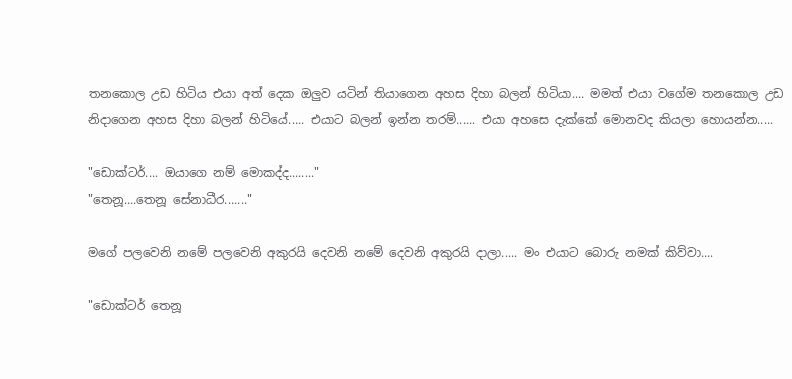තනකොල උඩ හිටිය එයා අත් දෙක ඔලුව යටින් තියාගෙන අහස දිහා බලන් හිටියා.... මමත් එයා වගේම තනකොල උඩ නිදාගෙන අහස දිහා බලන් හිටියේ..... එයාට බලන් ඉන්න තරම්...... එයා අහසෙ දැක්කේ මොනවද කියලා හොයන්න.....

"ඩොක්ටර්.... ඔයාගෙ නම් මොකද්ද........"
"තෙනූ....තෙනූ සේනාධීර......."

මගේ පලවෙනි නමේ පලවෙනි අකුරයි දෙවනි නමේ දෙවනි අකුරයි දාලා..... මං එයාට බොරු නමක් කිව්වා....

"ඩොක්ටර් තෙනූ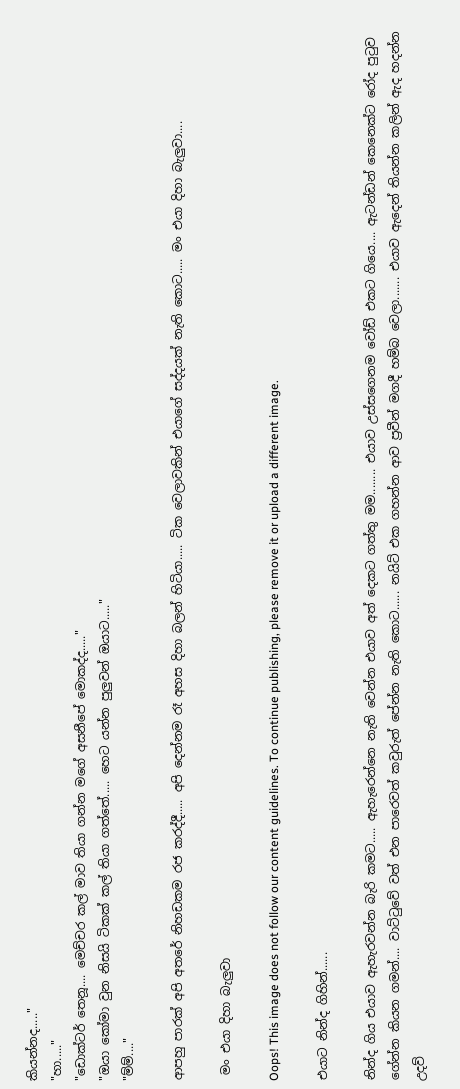කියන්නද....."
"හා....."
"ඩොක්ටර් තෙනූ.... මෙච්චර කල් මාව තියා ගන්න මගේ අසනීපේ මොකද්ද....."
"ඔයා කෝමා වුන නිසයි ටිකක් කල් තියා ගත්තේ..... හෙට යන්න පුලුවන් ඔයාට....."
"ම්ම්...."

ආපහු පාරක් අපි අතරේ නිහඩකම රජ කරද්දී..... අපි දෙන්නම රෑ අහස දිහා බලන් හිටියා..... ටික වෙලාවකින් එයාගේ සද්දයක් නැති කොට..... මං එයා දිහා බැලුවා....

 මං එයා දිහා බැලුවා

Oops! This image does not follow our content guidelines. To continue publishing, please remove it or upload a different image.

එයාට නින්ද ගිහින්......

නින්ද ගිය එයාව ඇහැරවන්න බැරි කමට..... ඇහැරෙන්නෙ නැති වෙන්න එයාව අත් දෙකට ගත්තු මම........ එයාව උස්සගෙනම වෝඩ් එකට ගියෙ.... ඇටන්ඩන් කෙනෙක්ට රෝද පුටුව ගේන්න කියන ගමන්.... වාට්ටුවේ වත් එන පාරෙවත් කවුරුත් පේන්න නැති කොට...... නයිට් එක ගහන්න ආව ප්‍රවීන් මගදී හම්බ වෙලා....... එයාව ඇදෙන් තියන්න කලින් ඇද හදන්න උදව්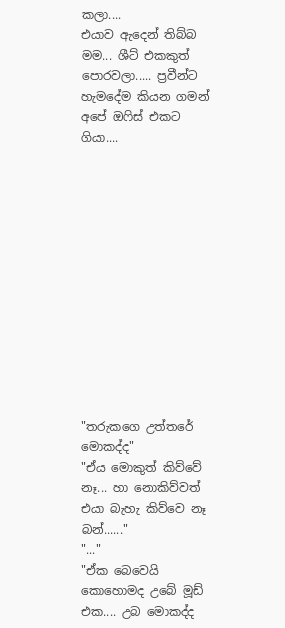කලා....
එයාව ඇදෙන් තිබ්බ මම... ශීට් එකකුත් පොරවලා..... ප්‍රවීන්ට හැමදේම කියන ගමන් අපේ ඔෆිස් එකට ගියා....













"තරුකගෙ උත්තරේ මොකද්ද"
"ඒය මොකුත් කිව්වේ නෑ... හා නොකිව්වත් එයා බැහැ කිව්වෙ නෑ බන්......"
"..."
"ඒක බෙවෙයි කොහොමද උබේ මූඩ් එක.... උබ මොකද්ද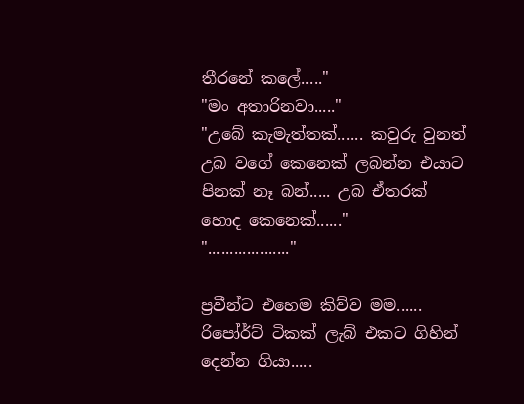තීරනේ කලේ....."
"මං අතාරිනවා....."
"උබේ කැමැත්තක්...... කවුරු වුනත් උබ වගේ කෙනෙක් ලබන්න එයාට පිනක් නෑ බන්..... උබ ඒතරක් හොද කෙනෙක්......"
"..................."

ප්‍රවීන්ට එහෙම කිව්ව මම...... රිපෝර්ට් ටිකක් ලැබ් එකට ගිහින් දෙන්න ගියා.....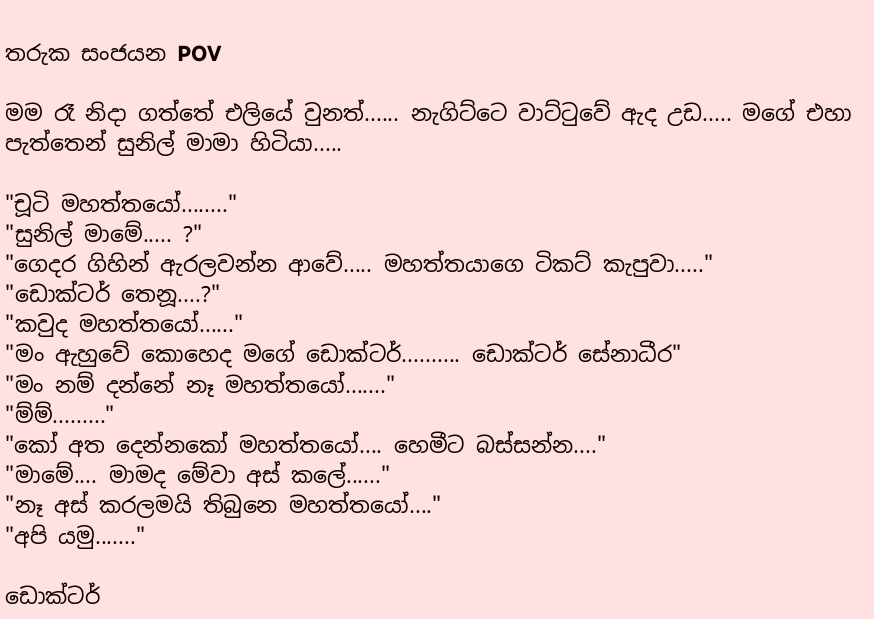තරුක සංජයන POV

මම රෑ නිදා ගත්තේ එලියේ වුනත්...... නැගිට්ටෙ වාට්ටුවේ ඇද උඩ..... මගේ එහා පැත්තෙන් සුනිල් මාමා හිටියා.....

"චූටි මහත්තයෝ........"
"සුනිල් මාමේ..... ?"
"ගෙදර ගිහින් ඇරලවන්න ආවේ..... මහත්තයාගෙ ටිකට් කැපුවා....."
"ඩොක්ටර් තෙනූ....?"
"කවුද මහත්තයෝ......"
"මං ඇහුවේ කොහෙද මගේ ඩොක්ටර්.......... ඩොක්ටර් සේනාධීර"
"මං නම් දන්නේ නෑ මහත්තයෝ......."
"ම්ම්........."
"කෝ අත දෙන්නකෝ මහත්තයෝ.... හෙමීට බස්සන්න...."
"මාමේ.... මාමද මේවා අස් කලේ......"
"නෑ අස් කරලමයි තිබුනෙ මහත්තයෝ...."
"අපි යමු......."

ඩොක්ටර්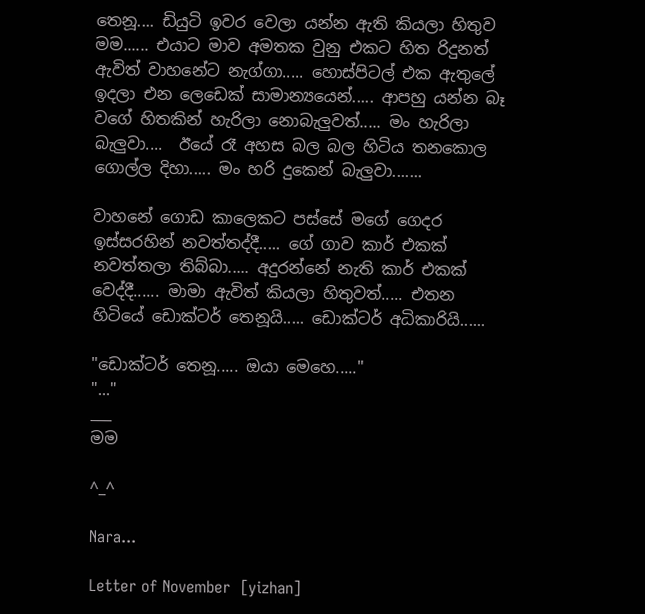තෙනූ.... ඩියුටි ඉවර වෙලා යන්න ඇති කියලා හිතුව මම...... එයාට මාව අමතක වුනු එකට හිත රිදුනත් ඇවිත් වාහනේට නැග්ගා..... හොස්පිටල් එක ඇතුලේ ඉදලා එන ලෙඩෙක් සාමාන්‍යයෙන්..... ආපහු යන්න බෑ වගේ හිතකින් හැරිලා නොබැලුවත්..... මං හැරිලා බැලුවා....  ඊයේ රෑ අහස බල බල හිටිය තනකොල ගොල්ල දිහා..... මං හරි දුකෙන් බැලුවා.......

වාහනේ ගොඩ කාලෙකට පස්සේ මගේ ගෙදර ඉස්සරහින් නවත්තද්දී..... ගේ ගාව කාර් එකක් නවත්තලා තිබ්බා..... අදුරන්නේ නැති කාර් එකක් වෙද්දී...... මාමා ඇවිත් කියලා හිතුවත්..... එතන හිටියේ ඩොක්ටර් තෙනූයි..... ඩොක්ටර් අධිකාරියි......

"ඩොක්ටර් තෙනූ..... ඔයා මෙහෙ....."
"..."
___
මම

^_^

Nara...

Letter of November  [yizhan]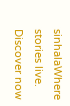sinhalaWhere stories live. Discover now